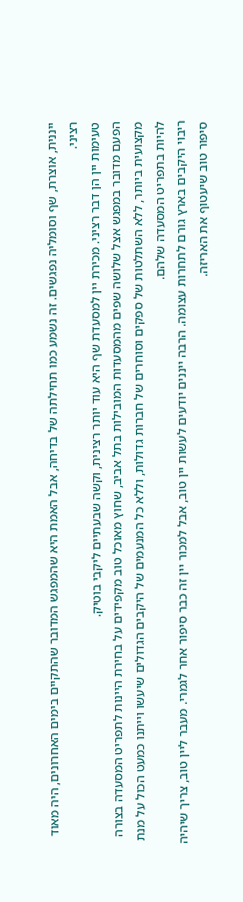ייננית, אוצרת, שף וסומליה נפגשים. זה נשמע כמו תחילתה של בדיחה, אבל האמת היא שהמפגש המדובר שהתקיים בימים האחרונים, היה מאוד רציני.
טעימות יין הן דבר רציני. מכירת יין למסעדת שף היא עוד יותר רצינית, וקשה שבעתיים ליקבי בוטיק.
הפעם מדובר במפגש אצל שלושה שפים מהמסעדות המובילות בתל אביב, שחוץ מאוכל טוב מקפידים על בחירת היינות לתפריט המסעדה בצורה מקצועית ביותר, ללא השתלטות של ספקים וסוחרים של חברות גדולות, וללא כל המנעמים של היקבים הגדולים שיעשו וייתנו כמעט הכול על מנת להיות בתפריט המסעדה שלהם.
ריבוי היקבים בארץ גורם לתחרות עצומה. הרבה ייננים יודעים לעשות יין טוב, אבל למכור יין זה כבר סיפור אחר לגמרי. מעבר ליין טוב, צריך שיהיה סיפור טוב שיעטוף את האריזה.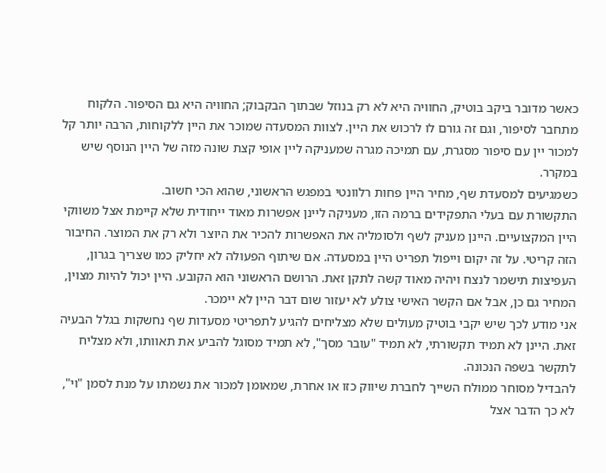כאשר מדובר ביקב בוטיק, החוויה היא לא רק בנוזל שבתוך הבקבוק; החוויה היא גם הסיפור. הלקוח מתחבר לסיפור, וגם זה גורם לו לרכוש את היין. לצוות המסעדה שמוכר את היין ללקוחות, הרבה יותר קל למכור יין עם סיפור מסגרת, עם תמיכה מגרה שמעניקה ליין אופי קצת שונה מזה של היין הנוסף שיש במקרר.
כשמגיעים למסעדת שף, מחיר היין פחות רלוונטי במפגש הראשוני, שהוא הכי חשוב.
התקשורת עם בעלי התפקידים ברמה הזו, מעניקה ליינן אפשרות מאוד ייחודית שלא קיימת אצל משווקי היין המקצועיים. היינן מעניק לשף ולסומליה את האפשרות להכיר את היוצר ולא רק את המוצר. החיבור הזה קריטי. על זה יקום וייפול תפריט היין במסעדה. אם שיתוף הפעולה לא יחליק כמו שצריך בגרון, העפיצות תישמר לנצח ויהיה מאוד קשה לתקן זאת. הרושם הראשוני הוא הקובע. היין יכול להיות מצוין, המחיר גם כן, אבל אם הקשר האישי צולע לא יעזור שום דבר היין לא יימכר.
אני מודע לכך שיש יקבי בוטיק מעולים שלא מצליחים להגיע לתפריטי מסעדות שף נחשקות בגלל הבעיה זאת. היינן לא תמיד תקשורתי, לא תמיד "עובר מסך", לא תמיד מסוגל להביע את תאוותו, ולא מצליח לתקשר בשפה הנכונה.
להבדיל מסוחר ממולח השייך לחברת שיווק כזו או אחרת, שמאומן למכור את נשמתו על מנת לסמן "וי", לא כך הדבר אצל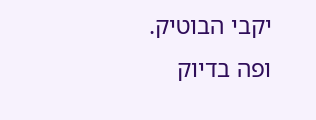יקבי הבוטיק.
ופה בדיוק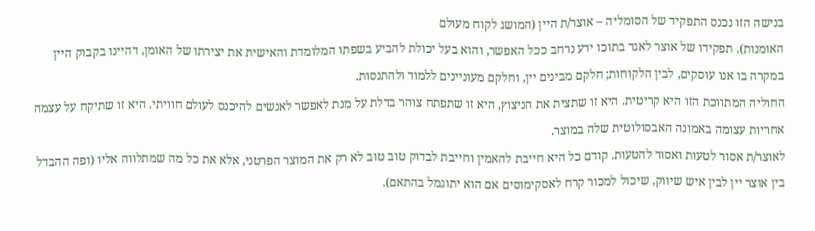בנישה הזו נכנס התפקיד של הסומליה – אוצר/ת היין (המושג לקוח מעולם
האומנות). תפקידו של אוצר לאגד בתוכו ידע נרחב ככל האפשר, והוא בעל יכולת להביע בשפתו המלומדת והאישית את יצירתו של האומן, דהיינו בקבוק היין במקרה בו אנו עוסקים, לבין הלקוחות; חלקם מבינים יין, וחלקם מעוניינים ללמוד ולהתנסות.
החוליה המתווכת הזו היא קריטית. היא זו שתצית את הניצוץ, היא זו שתפתח צוהר בדלת על מנת לאפשר לאנשים להיכנס לעולם חוויתי. היא זו שתיקח על עצמה אחריות עצומה באמונה האבסולוטית שלה במוצר.
לאוצר/ת אסור לטעות ואסור להטעות. קודם כל היא חייבת להאמין וחייבת לבדוק טוב טוב לא רק את המוצר הפרטני, אלא את כל מה שמתלווה אליו (ופה ההבדל בין אוצר יין לבין איש שיווק, שיכול למכור קרח לאסקימוסים אם הוא יתוגמל בהתאם).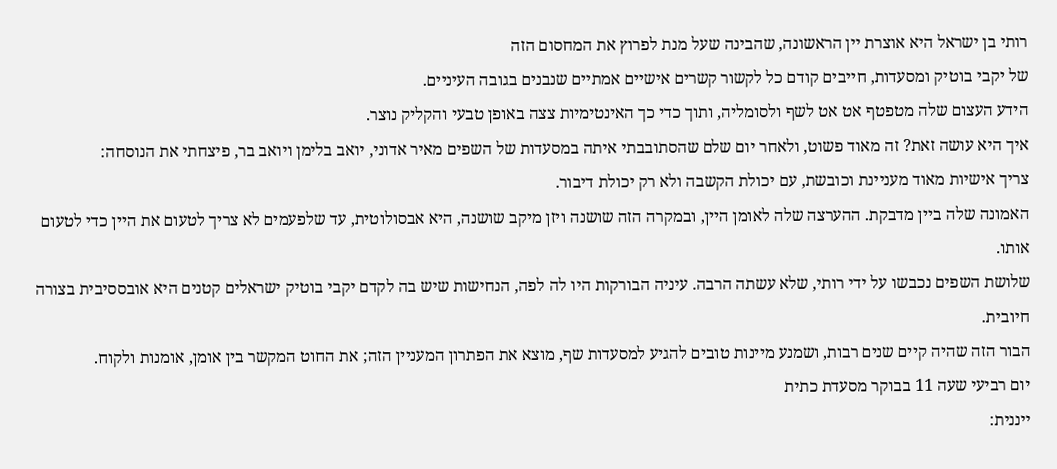רותי בן ישראל היא אוצרת יין הראשונה, שהבינה שעל מנת לפרוץ את המחסום הזה
של יקבי בוטיק ומסעדות, חייבים קודם כל לקשור קשרים אישיים אמתיים שנבנים בגובה העיניים.
הידע העצום שלה מטפטף אט אט לשף ולסומליה, ותוך כדי כך האינטימיות צצה באופן טבעי והקליק נוצר.
איך היא עושה זאת? זה מאוד פשוט, ולאחר יום שלם שהסתובבתי איתה במסעדות של השפים מאיר אדוני, יואב בלימן ויואב בר, פיצחתי את הנוסחה:
צריך אישיות מאוד מעניינת וכובשת, עם יכולת הקשבה ולא רק יכולת דיבור.
האמונה שלה ביין מדבקת. ההערצה שלה לאומן היין, ובמקרה הזה שושנה ויזן מיקב שושנה, היא אבסולוטית, עד שלפעמים לא צריך לטעום את היין כדי לטעום אותו.
שלושת השפים נכבשו על ידי רותי, שלא עשתה הרבה. עיניה הבורקות היו לה לפה, הנחישות שיש בה לקדם יקבי בוטיק ישראלים קטנים היא אובססיבית בצורה חיובית.
הבור הזה שהיה קיים שנים רבות, ושמנע מיינות טובים להגיע למסעדות שף, מוצא את הפתרון המעניין הזה; את החוט המקשר בין אומן, אומנות ולקוח.
יום רביעי שעה 11 בבוקר מסעדת כתית
ייננית: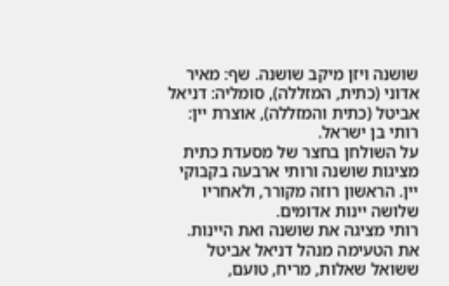שושנה ויזן מיקב שושנה. שף: מאיר אדוני (כתית, המזללה), סומליה: דניאל אביטל (כתית והמזללה), אוצרת יין: רותי בן ישראל.
על השולחן בחצר של מסעדת כתית מציגות שושנה ורותי ארבעה בקבוקי יין. הראשון רוזה מקורר, ולאחריו שלושה יינות אדומים.
רותי מציגה את שושנה ואת היינות. את הטעימה מנהל דניאל אביטל ששואל שאלות, מריח, טועם,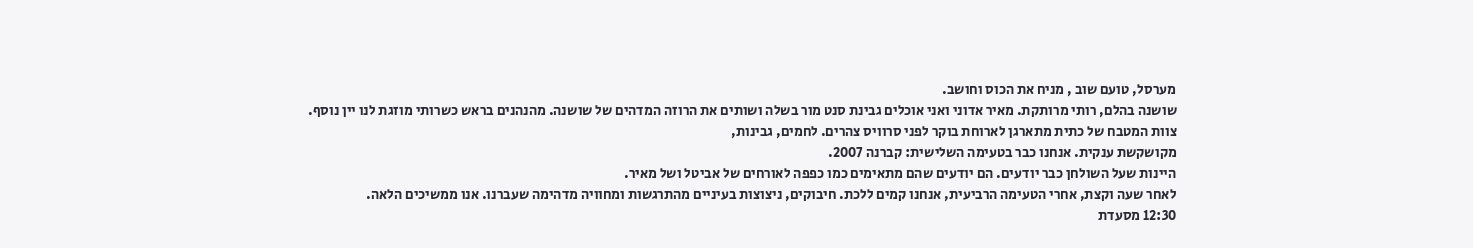מערסל, טועם שוב , מניח את הכוס וחושב.
שושנה בהלם, רותי מרותקת. מאיר אדוני ואני אוכלים גבינת סנט מור בשלה ושותים את הרוזה המדהים של שושנה. מהנהנים בראש כשרותי מוזגת לנו יין נוסף.
צוות המטבח של כתית מתארגן לארוחת בוקר לפני סרוויס צהרים. לחמים, גבינות,
מקושקשת ענקית. אנחנו כבר בטעימה השלישית: קברנה 2007.
היינות שעל השולחן כבר יודעים. הם יודעים שהם מתאימים כמו כפפה לאורחים של אביטל ושל מאיר.
לאחר שעה וקצת, אחרי הטעימה הרביעית, אנחנו קמים ללכת. חיבוקים, ניצוצות בעיניים מהתרגשות ומחוויה מדהימה שעברנו. אנו ממשיכים הלאה.
12:30 מסעדת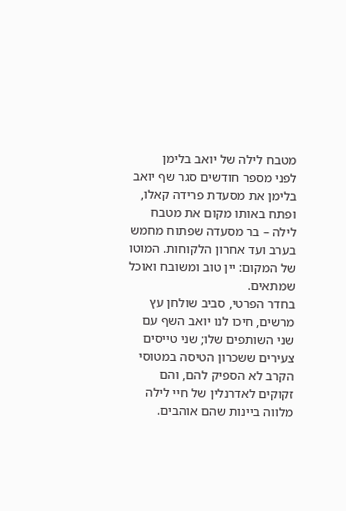מטבח לילה של יואב בלימן
לפני מספר חודשים סגר שף יואב בלימן את מסעדת פרידה קאלו, ופתח באותו מקום את מטבח לילה – בר מסעדה שפתוח מחמש בערב ועד אחרון הלקוחות. המוטו של המקום: יין טוב ומשובח ואוכל שמתאים.
בחדר הפרטי, סביב שולחן עץ מרשים, חיכו לנו יואב השף עם שני השותפים שלו; שני טייסים צעירים ששכרון הטיסה במטוסי הקרב לא הספיק להם, והם זקוקים לאדרנלין של חיי לילה מלווה ביינות שהם אוהבים.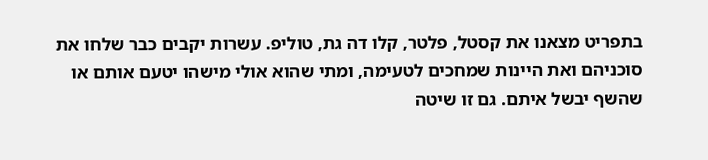בתפריט מצאנו את קסטל, פלטר, קלו דה גת, טוליפ. עשרות יקבים כבר שלחו את סוכניהם ואת היינות שמחכים לטעימה, ומתי שהוא אולי מישהו יטעם אותם או שהשף יבשל איתם. גם זו שיטה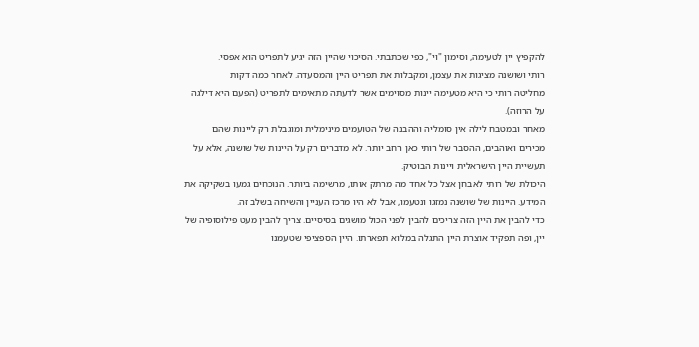להקפיץ יין לטעימה, וסימון "וי", כפי שכתבתי. הסיכוי שהיין הזה יגיע לתפריט הוא אפסי.
רותי ושושנה מציגות את עצמן, ומקבלות את תפריט היין והמסעדה. לאחר כמה דקות
מחליטה רותי כי היא מטעימה יינות מסוימים אשר לדעתה מתאימים לתפריט (הפעם היא דילגה על הרוזה).
מאחר ובמטבח לילה אין סומליה וההבנה של הטועמים מינימלית ומוגבלת רק ליינות שהם מכירים ואוהבים, ההסבר של רותי כאן רחב יותר. לא מדברים רק על היינות של שושנה, אלא על תעשיית היין הישראלית ויינות הבוטיק.
היכולת של רותי לאבחן אצל כל אחד מה מרתק אותו, מרשימה ביותר. הנוכחים גמעו בשקיקה את המידע. היינות של שושנה נמזגו ונטעמו, אבל לא היו מרכז העניין והשיחה בשלב זה.
כדי להבין את היין הזה צריכים להבין לפני הכול מושגים בסיסיים. צריך להבין מעט פילוסופיה של יין, ופה תפקיד אוצרת היין התגלה במלוא תפארתו. היין הספציפי שטעמנו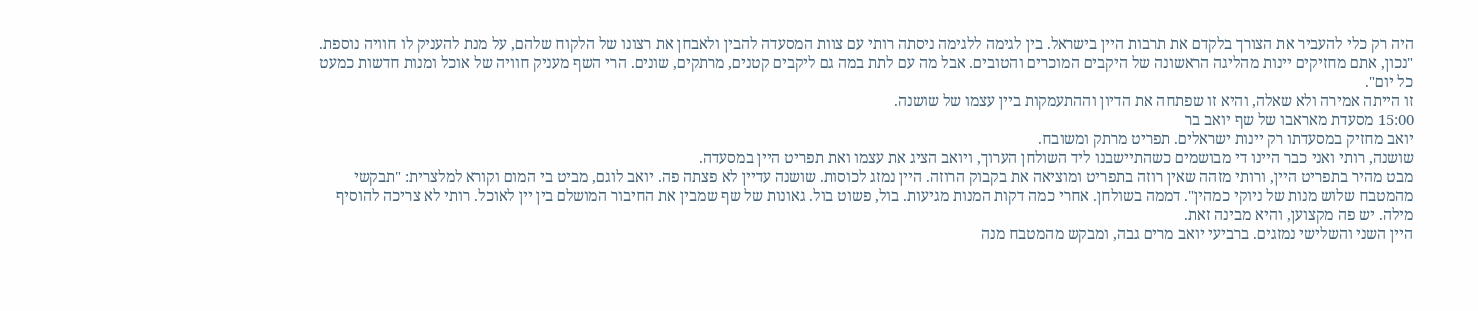היה רק כלי להעביר את הצורך בלקדם את תרבות היין בישראל. בין לגימה ללגימה ניסתה רותי עם צוות המסעדה להבין ולאבחן את רצונו של הלקוח שלהם, על מנת להעניק לו חוויה נוספת.
"נכון, אתם מחזיקים יינות מהליגה הראשונה של היקבים המוכרים והטובים. אבל מה עם לתת במה גם ליקבים קטנים, מרתקים, שונים. הרי השף מעניק חוויה של אוכל ומנות חדשות כמעט כל יום".
זו הייתה אמירה ולא שאלה, והיא זו שפתחה את הדיון וההתעמקות ביין עצמו של שושנה.
15:00 מסעדת מאראבו של שף יואב בר
יואב מחזיק במסעדתו רק יינות ישראלים. תפריט מרתק ומשובח.
שושנה, רותי ואני כבר היינו די מבושמים כשהתיישבנו ליד השולחן הערוך, ויואב הציג את עצמו ואת תפריט היין במסעדה.
מבט מהיר בתפריט היין, ורותי מזהה שאין רוזה בתפריט ומוציאה את בקבוק הרוזה. היין נמזג לכוסות. שושנה עדיין לא פצתה פה. יואב לוגם, מביט בי המום וקורא למלצרית: "תבקשי מהמטבח שלוש מנות של ניוקי כמהין". דממה בשולחן. אחרי כמה דקות המנות מגיעות. בול, פשוט בול. גאונות של שף שמבין את החיבור המושלם בין יין לאוכל. רותי לא צריכה להוסיף מילה. יש פה מקצוען, והיא מבינה זאת.
היין השני והשלישי נמזגים. ברביעי יואב מרים גבה, ומבקש מהמטבח מנה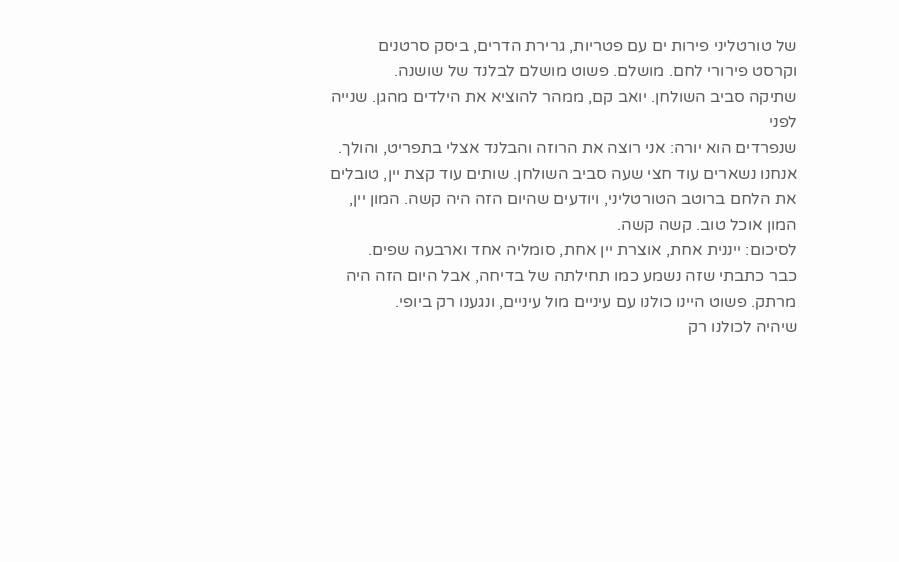של טורטליני פירות ים עם פטריות, גרירת הדרים, ביסק סרטנים וקרסט פירורי לחם. מושלם. פשוט מושלם לבלנד של שושנה.
שתיקה סביב השולחן. יואב קם, ממהר להוציא את הילדים מהגן. שנייה לפני
שנפרדים הוא יורה: אני רוצה את הרוזה והבלנד אצלי בתפריט, והולך.
אנחנו נשארים עוד חצי שעה סביב השולחן. שותים עוד קצת יין, טובלים את הלחם ברוטב הטורטליני, ויודעים שהיום הזה היה קשה. המון יין, המון אוכל טוב. קשה קשה.
לסיכום: ייננית אחת, אוצרת יין אחת, סומליה אחד וארבעה שפים.
כבר כתבתי שזה נשמע כמו תחילתה של בדיחה, אבל היום הזה היה מרתק. פשוט היינו כולנו עם עיניים מול עיניים, ונגענו רק ביופי.
שיהיה לכולנו רק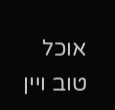אוכל טוב ויין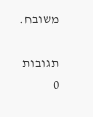משובח.

תגובות
0